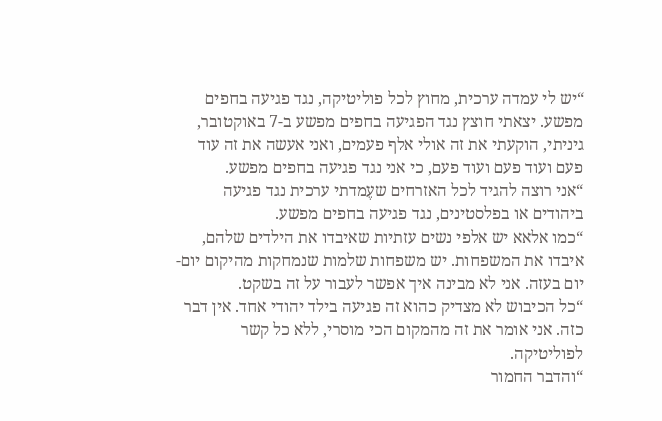“יש לי עמדה ערכית, מחוץ לכל פוליטיקה, נגד פגיעה בחפים מפשע. יצאתי חוצץ נגד הפגיעה בחפים מפשע ב-7 באוקטובר, גיניתי, הוקעתי את זה אולי אלף פעמים, ואני אעשה את זה עוד פעם ועוד פעם ועוד פעם, כי אני נגד פגיעה בחפים מפשע.
“אני רוצה להגיד לכל האזרחים שעֶמדתי ערכית נגד פגיעה ביהודים או בפלסטינים, נגד פגיעה בחפים מפשע.
“כמו אלאא יש אלפי נשים עזתיות שאיבדו את הילדים שלהם, איבדו את המשפחות. יש משפחות שלמות שנמחקות מהיקום יום-יום בעזה. אני לא מבינה איך אפשר לעבור על זה בשקט.
“כל הכיבוש לא מצדיק כהוא זה פגיעה בילד יהודי אחד. אין דבר כזה. אני אומר את זה מהמקום הכי מוסרי, ללא כל קשר לפוליטיקה.
“והדבר החמור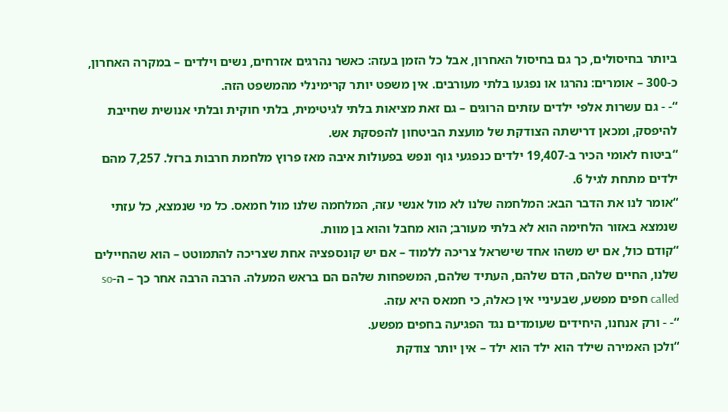ביותר בחיסולים, כך גם בחיסול האחרון, אבל כל הזמן בעזה: כאשר נהרגים אזרחים, נשים וילדים – במקרה האחרון, כ-300 – אומרים: נהרגו או נפגעו בלתי מעורבים. אין משפט יותר קרימינלי מהמשפט הזה.
“- - גם עשרות אלפי ילדים עזתים הרוגים – גם זאת מציאות בלתי לגיטימית, בלתי חוקית ובלתי אנושית שחייבת להיפסק, ומכאן דרישתה הצודקת של מועצת הביטחון להפסקת אש.
“ביטוח לאומי הכיר ב-19,407 ילדים כנפגעי גוף ונפש בפעולות איבה מאז פרוץ מלחמת חרבות ברזל. 7,257 מהם ילדים מתחת לגיל 6.
“אומר לנו את הדבר הבא: המלחמה שלנו לא מול אנשי עזה, המלחמה שלנו מול חמאס. כל מי שנמצא, כל עזתי שנמצא באזור הלחימה הוא לא בלתי מעורב; הוא מחבל והוא בן מוות.
“קודם כול, אם יש משהו אחד שישראל צריכה ללמוד – אם יש קונספציה אחת שצריכה להתמוטט – הוא שהחיילים שלנו, החיים שלהם, הדם שלהם, העתיד שלהם, המשפחות שלהם הם בראש המעלה. הרבה הרבה אחר כך – ה-so called חפים מפשע, שבעיניי אין כאלה, כי חמאס היא עזה.
“- - ורק אנחנו, היחידים שעומדים נגד הפגיעה בחפים מפשע.
“ולכן האמירה שילד הוא ילד הוא ילד – אין יותר צודקת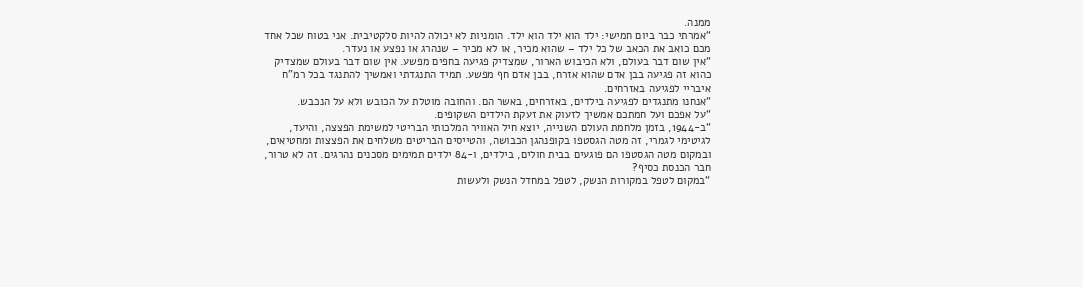ממנה.
“אמרתי כבר ביום חמישי: ילד הוא ילד הוא ילד. הומניות לא יכולה להיות סלקטיבית. אני בטוח שכל אחד מכם כואב את הכאב של כל ילד – שהוא מכיר, או לא מכיר – שנהרג או נפצע או נעדר.
“אין שום דבר בעולם, ולא הכיבוש הארור, שמצדיק פגיעה בחפים מפשע. אין שום דבר בעולם שמצדיק כהוא זה פגיעה בבן אדם שהוא אזרח, בבן אדם חף מפשע. תמיד התנגדתי ואמשיך להתנגד בכל רמ"ח איבריי לפגיעה באזרחים.
“אנחנו מתנגדים לפגיעה בילדים, באזרחים, באשר הם. והחובה מוטלת על הכובש ולא על הנכבש.
“על אפכם ועל חמתכם אמשיך לזעוק את זעקת הילדים השקופים.
“ב-1944, בזמן מלחמת העולם השנייה, יוצא חיל האוויר המלכותי הבריטי למשימת הפצצה, והיעד, לגיטימי לגמרי, זה מטה הגסטפו בקופנהגן הכבושה, והטייסים הבריטים משלחים את הפצצות ומחטיאים, ובמקום מטה הגסטפו הם פוגעים בבית חולים, בילדים, ו-84 ילדים תמימים מסכנים נהרגים. זה לא טרור, חבר הכנסת כסיף?
“במקום לטפל במקורות הנשק, לטפל במחדל הנשק ולעשות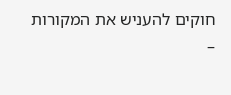חוקים להעניש את המקורות –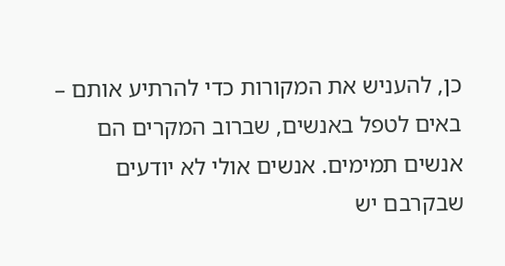כן, להעניש את המקורות כדי להרתיע אותם – באים לטפל באנשים, שברוב המקרים הם אנשים תמימים. אנשים אולי לא יודעים שבקרבם יש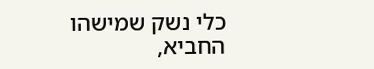כלי נשק שמישהו החביא,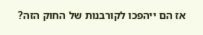אז הם ייהפכו לקורבנות של החוק הזה?